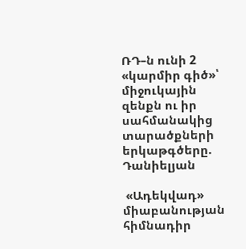ՌԴ–ն ունի 2 «կարմիր գիծ»՝ միջուկային զենքն ու իր սահմանակից տարածքների երկաթգծերը. Դանիելյան

 «Ադեկվադ» միաբանության հիմնադիր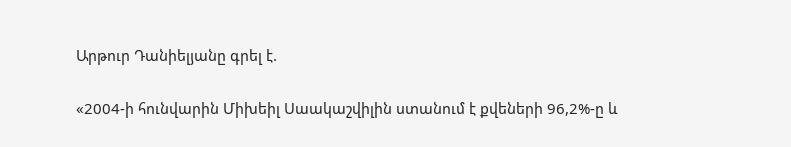Արթուր Դանիելյանը գրել է.

«2004-ի հունվարին Միխեիլ Սաակաշվիլին ստանում է քվեների 96,2%-ը և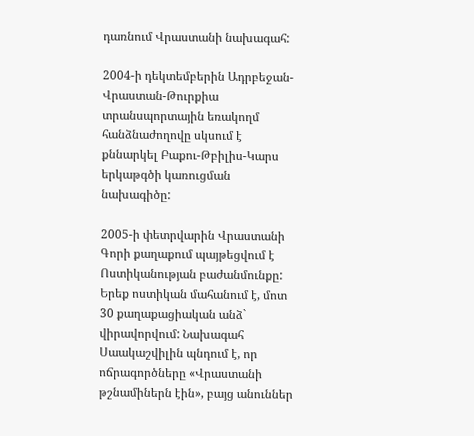դառնում Վրաստանի նախագահ:

2004-ի դեկտեմբերին Ադրբեջան-Վրաստան-Թուրքիա տրանսպորտային եռակողմ հանձնաժողովը սկսում է քննարկել Բաքու-Թբիլիս-Կարս երկաթգծի կառուցման նախագիծը:

2005-ի փետրվարին Վրաստանի Գորի քաղաքում պայթեցվում է Ոստիկանության բաժանմունքը: Երեք ոստիկան մահանում է, մոտ 30 քաղաքացիական անձ` վիրավորվում: Նախագահ Սաակաշվիլին պնդում է, որ ոճրագործները «Վրաստանի թշնամիներն էին», բայց անուններ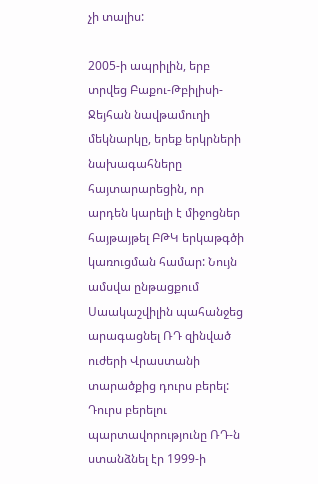չի տալիս:

2005-ի ապրիլին, երբ տրվեց Բաքու-Թբիլիսի-Ջեյհան նավթամուղի մեկնարկը, երեք երկրների նախագահները հայտարարեցին, որ արդեն կարելի է միջոցներ հայթայթել ԲԹԿ երկաթգծի կառուցման համար: Նույն ամսվա ընթացքում Սաակաշվիլին պահանջեց արագացնել ՌԴ զինված ուժերի Վրաստանի տարածքից դուրս բերել: Դուրս բերելու պարտավորությունը ՌԴ-ն ստանձնել էր 1999-ի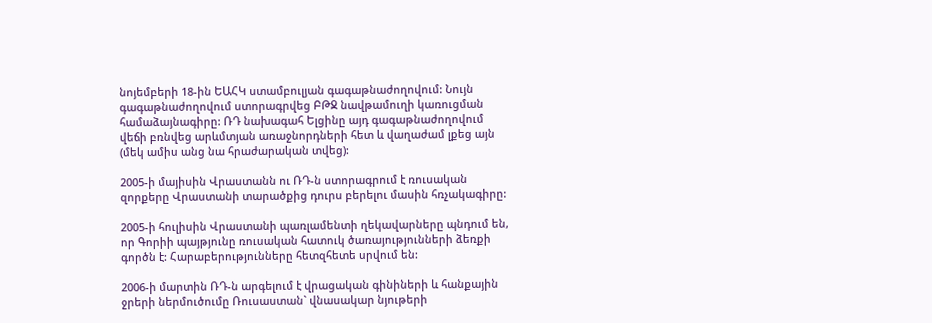նոյեմբերի 18-ին ԵԱՀԿ ստամբուլյան գագաթնաժողովում: Նույն գագաթնաժողովում ստորագրվեց ԲԹՋ նավթամուղի կառուցման համաձայնագիրը: ՌԴ նախագահ Ելցինը այդ գագաթնաժողովում վեճի բռնվեց արևմտյան առաջնորդների հետ և վաղաժամ լքեց այն (մեկ ամիս անց նա հրաժարական տվեց):

2005-ի մայիսին Վրաստանն ու ՌԴ-ն ստորագրում է ռուսական զորքերը Վրաստանի տարածքից դուրս բերելու մասին հռչակագիրը:

2005-ի հուլիսին Վրաստանի պառլամենտի ղեկավարները պնդում են, որ Գորիի պայթյունը ռուսական հատուկ ծառայությունների ձեռքի գործն է: Հարաբերությունները հետզհետե սրվում են:

2006-ի մարտին ՌԴ-ն արգելում է վրացական գինիների և հանքային ջրերի ներմուծումը Ռուսաստան` վնասակար նյութերի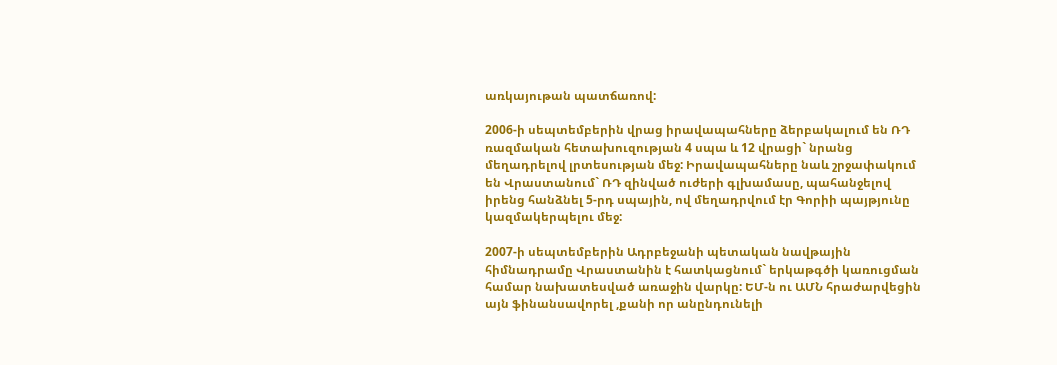առկայութան պատճառով:

2006-ի սեպտեմբերին վրաց իրավապահները ձերբակալում են ՌԴ ռազմական հետախուզության 4 սպա և 12 վրացի` նրանց մեղադրելով լրտեսության մեջ: Իրավապահները նաև շրջափակում են Վրաստանում` ՌԴ զինված ուժերի գլխամասը, պահանջելով իրենց հանձնել 5-րդ սպային, ով մեղադրվում էր Գորիի պայթյունը կազմակերպելու մեջ:

2007-ի սեպտեմբերին Ադրբեջանի պետական նավթային հիմնադրամը Վրաստանին է հատկացնում` երկաթգծի կառուցման համար նախատեսված առաջին վարկը: ԵՄ-ն ու ԱՄՆ հրաժարվեցին այն ֆինանսավորել ,քանի որ անընդունելի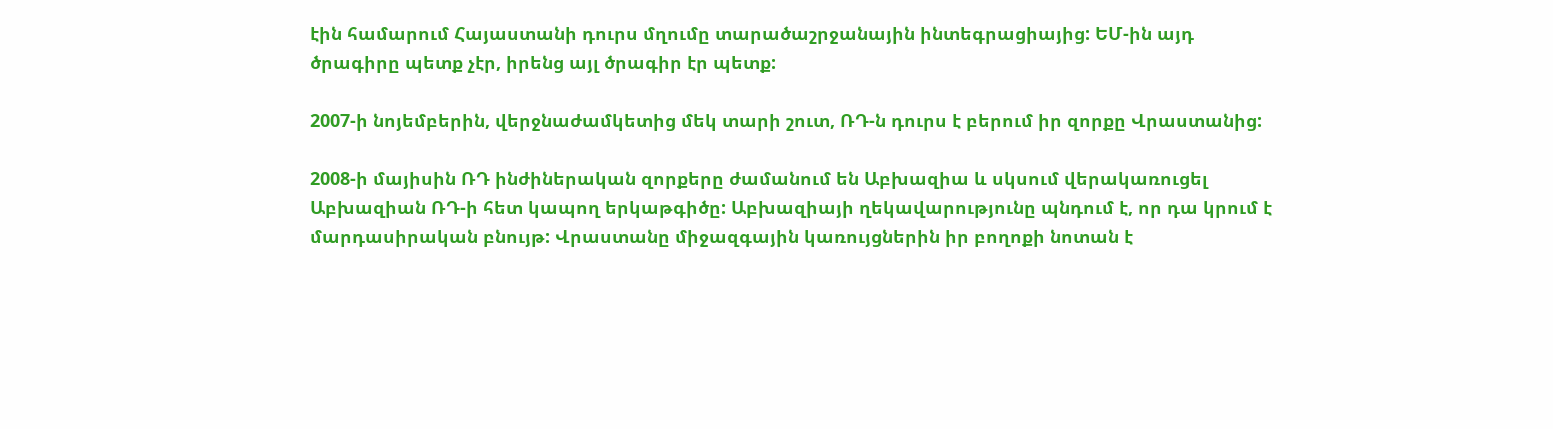էին համարում Հայաստանի դուրս մղումը տարածաշրջանային ինտեգրացիայից: ԵՄ-ին այդ ծրագիրը պետք չէր, իրենց այլ ծրագիր էր պետք:

2007-ի նոյեմբերին, վերջնաժամկետից մեկ տարի շուտ, ՌԴ-ն դուրս է բերում իր զորքը Վրաստանից:

2008-ի մայիսին ՌԴ ինժիներական զորքերը ժամանում են Աբխազիա և սկսում վերակառուցել Աբխազիան ՌԴ-ի հետ կապող երկաթգիծը: Աբխազիայի ղեկավարությունը պնդում է, որ դա կրում է մարդասիրական բնույթ: Վրաստանը միջազգային կառույցներին իր բողոքի նոտան է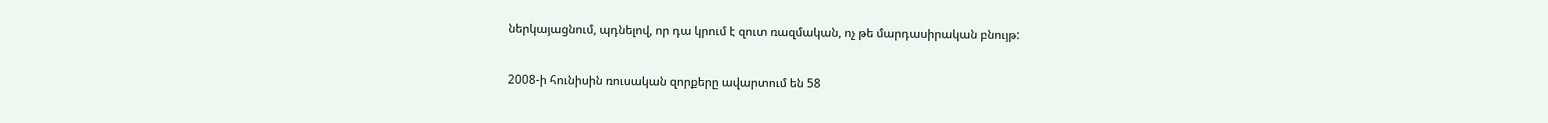ներկայացնում, պդնելով, որ դա կրում է զուտ ռազմական, ոչ թե մարդասիրական բնույթ:

2008-ի հունիսին ռուսական զորքերը ավարտում են 58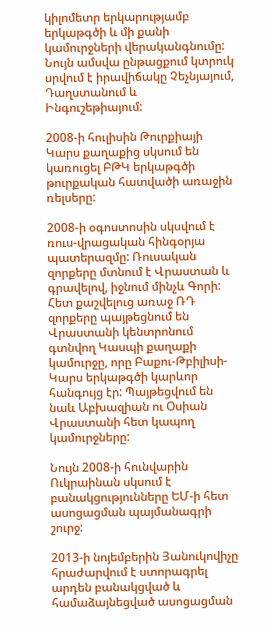կիլոմետր երկարությամբ երկաթգծի և մի քանի կամուրջների վերականգնումը: Նույն ամսվա ընթացքում կտրուկ սրվում է իրավիճակը Չեչնյայում, Դաղստանում և Ինգուշեթիայում:

2008-ի հուլիսին Թուրքիայի Կարս քաղաքից սկսում են կառուցել ԲԹԿ երկաթգծի թուրքական հատվածի առաջին ռելսերը:

2008-ի օգոստոսին սկսվում է ռուս-վրացական հինգօրյա պատերազմը: Ռուսական զորքերը մտնում է Վրաստան և գրավելով, իջնում մինչև Գորի: Հետ քաշվելուց առաջ ՌԴ զորքերը պայթեցնում են Վրաստանի կենտրոնում գտնվող Կասպի քաղաքի կամուրջը, որը Բաքու-Թբիլիսի-Կարս երկաթգծի կարևոր հանգույց էր: Պայթեցվում են նաև Աբխազիան ու Օսիան Վրաստանի հետ կապող կամուրջները:

Նույն 2008-ի հունվարին Ուկրաինան սկսում է բանակցությունները ԵՄ-ի հետ ասոցացման պայմանագրի շուրջ:

2013-ի նոյեմբերին Յանուկովիչը հրաժարվում է ստորագրել արդեն բանակցված և համաձայնեցված ասոցացման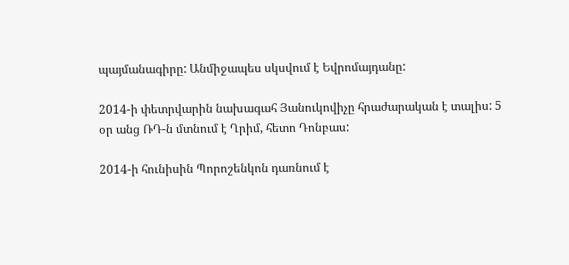պայմանագիրը: Անմիջապես սկսվում է Եվրոմայդանը:

2014-ի փետրվարին նախագահ Յանուկովիչը հրաժարական է տալիս: 5 օր անց ՌԴ-ն մտնում է Ղրիմ, հետո Դոնբաս:

2014-ի հունիսին Պորոշենկոն դառնում է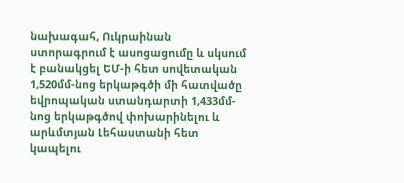նախագահ, Ուկրաինան ստորագրում է ասոցացումը և սկսում է բանակցել ԵՄ-ի հետ սովետական 1,520մմ-նոց երկաթգծի մի հատվածը եվրոպական ստանդարտի 1,433մմ-նոց երկաթգծով փոխարինելու և արևմտյան Լեհաստանի հետ կապելու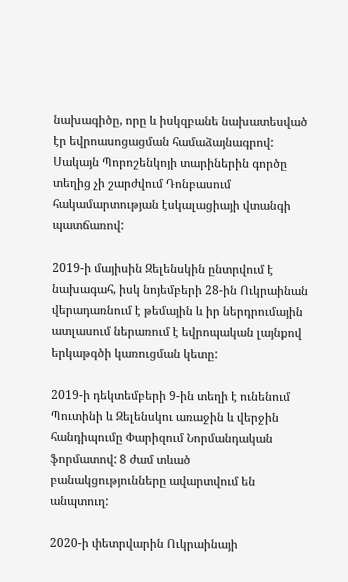նախագիծը, որը և իսկզբանե նախատեսված էր եվրոասոցացման համաձայնագրով: Սակայն Պորոշենկոյի տարիներին գործը տեղից չի շարժվում Դոնբասում հակամարտության էսկալացիայի վտանգի պատճառով:

2019-ի մայիսին Զելենսկին ընտրվում է նախագահ, իսկ նոյեմբերի 28-ին Ուկրաինան վերադառնում է թեմային և իր ներդրումային ատլասում ներառում է եվրոպական լայնքով երկաթգծի կառուցման կետը:

2019-ի դեկտեմբերի 9-ին տեղի է ունենում Պուտինի և Զելենսկու առաջին և վերջին հանդիպումը Փարիզում Նորմանդական ֆորմատով: 8 ժամ տևած բանակցությունները ավարտվում են անպտուղ:

2020-ի փետրվարին Ուկրաինայի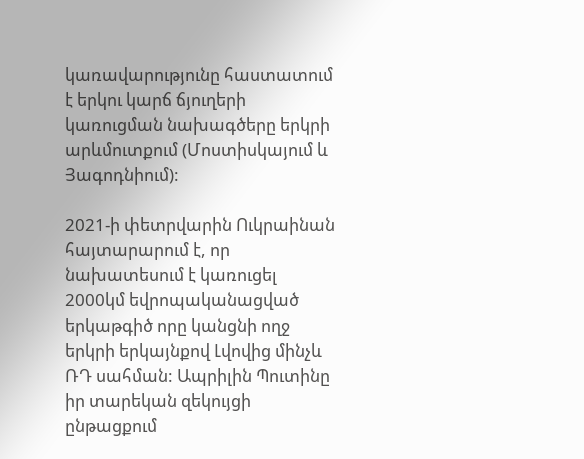կառավարությունը հաստատում է երկու կարճ ճյուղերի կառուցման նախագծերը երկրի արևմուտքում (Մոստիսկայում և Յագոդնիում):

2021-ի փետրվարին Ուկրաինան հայտարարում է, որ նախատեսում է կառուցել 2000կմ եվրոպականացված երկաթգիծ որը կանցնի ողջ երկրի երկայնքով Լվովից մինչև ՌԴ սահման: Ապրիլին Պուտինը իր տարեկան զեկույցի ընթացքում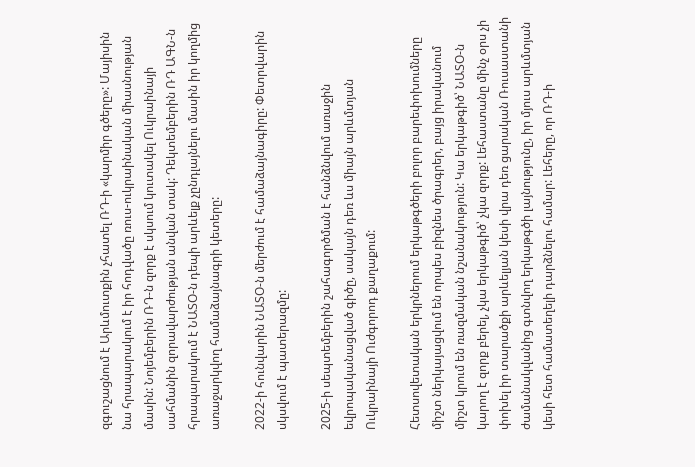զգուշացնում է Արևմուտքին չհատել ՌԴ-ի «կարմիր գծերը»: Մայիսին նա հրապարակում է իր հոդվածը ռուս-ուկրաինական միասնության մասին: Նոյեմբերին ՌԴ-ն զորք է սկսում կուտակել Ուկրաինայի սահմանին զորավարժության անվան տակ: Դեկտեմբերին ՌԴ ԱԳՆ-ն հրապարակում է ՆԱՏՕ-ն դեպի արևելք չընդլայնելու մասին իր կողմից առաջարկվող համաձայնագրի կետերը:

2022-ի հունվարին ՆԱՏՕ-ն մերժում է համաձայնագիրը: Փետրվարին սկսվում է պատերազմը:

2025-ի սեպտեմբերին շահագործման է հանձնվում առաջին եվրոպականացված գիծը, սակայն դեռ ևս միայն արևմտյան Ուկրաինայի Ուժգորոդ քաղաքում:

Հետսովետական երկրներում երկաթգծերի բոլոր բարեփոխումները միշտ ներկայացվում են որպես բիզնես ծրագրեր, բայց իրականում միշտ կրում են ռազմական նշանակություն: Կա երկաթգիծ՝ ՆԱՏՕ-ն կարող է զորք բերել, չկա երկաթգիծ՝ չկա զորք: Լեհաստանը մինչ օրս չի փոխել իր տարածքի արևելյան կեսի վրա դեռ ցարական Ռուսաստանի ժամանակվանից գտնվող երկաթգծի լայնությունը, իր մյուս արևմտյան կեսի հետ համատեղելի դարձնելու համար: Լեհերը, որ ՌԴ-ի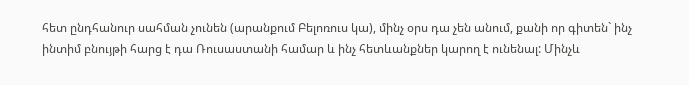հետ ընդհանուր սահման չունեն (արանքում Բելոռուս կա), մինչ օրս դա չեն անում, քանի որ գիտեն` ինչ ինտիմ բնույթի հարց է դա Ռուսաստանի համար և ինչ հետևանքներ կարող է ունենալ: Մինչև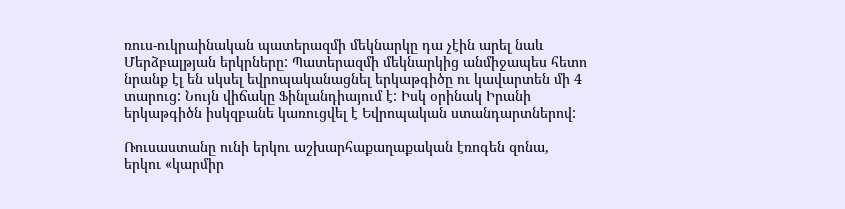ռուս-ուկրաինական պատերազմի մեկնարկը դա չէին արել նաև Մերձբալթյան երկրները: Պատերազմի մեկնարկից անմիջապես հետո նրանք էլ են սկսել եվրոպականացնել երկաթգիծը ու կավարտեն մի 4 տարուց: Նույն վիճակը Ֆինլանդիայում է: Իսկ օրինակ Իրանի երկաթգիծն իսկզբանե կառուցվել է Եվրոպական ստանդարտներով:

Ռուսաստանը ունի երկու աշխարհաքաղաքական էռոգեն զոնա, երկու «կարմիր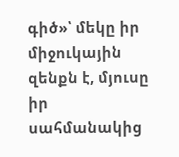գիծ»՝ մեկը իր միջուկային զենքն է, մյուսը իր սահմանակից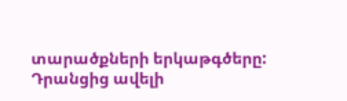տարածքների երկաթգծերը: Դրանցից ավելի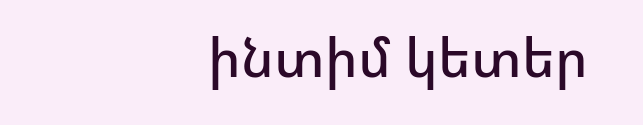ինտիմ կետեր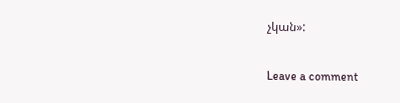չկան»:

Leave a comment